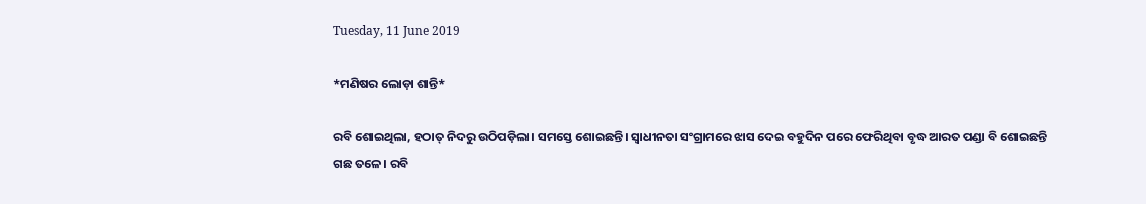Tuesday, 11 June 2019

*ମଣିଷର ଲୋଡ଼ା ଶାନ୍ତି*

ରବି ଶୋଇଥିଲା, ହଠାତ୍ ନିଦରୁ ଉଠିପଡ଼ିଲା। ସମସ୍ତେ ଶୋଇଛନ୍ତି। ସ୍ୱାଧୀନତା ସଂଗ୍ରାମରେ ଝାସ ଦେଇ ବହୁଦିନ ପରେ ଫେରିଥିବା ବୃଦ୍ଧ ଆରତ ପଣ୍ଡା ବି ଶୋଇଛନ୍ତି ଗଛ ତଳେ। ରବି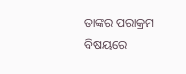ତାଙ୍କର ପରାକ୍ରମ ବିଷୟରେ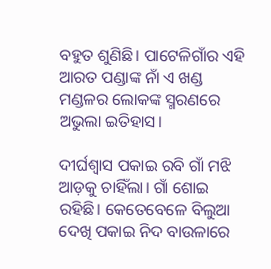ବହୁତ ଶୁଣିଛି। ପାଟେଳିଗାଁର ଏହି ଆରତ ପଣ୍ଡାଙ୍କ ନାଁ ଏ ଖଣ୍ଡ ମଣ୍ଡଳର ଲୋକଙ୍କ ସ୍ମରଣରେ ଅଭୁଲା ଇତିହାସ।

ଦୀର୍ଘଶ୍ଵାସ ପକାଇ ରବି ଗାଁ ମଝି ଆଡ଼କୁ ଚାହିଁଲା। ଗାଁ ଶୋଇ ରହିଛି। କେତେବେଳେ ବିଲୁଆ ଦେଖି ପକାଇ ନିଦ ବାଉଳାରେ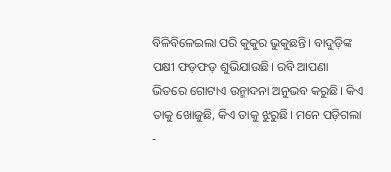ବିଳିବିଳେଇଲା ପରି କୁକୁର ଭୁକୁଛନ୍ତି। ବାଦୁଡ଼ିଙ୍କ ପକ୍ଷୀ ଫଡ଼ଫଡ଼ ଶୁଭିଯାଉଛି। ରବି ଆପଣା ଭିତରେ ଗୋଟାଏ ଉନ୍ମାଦନା ଅନୁଭବ କରୁଛି। କିଏ ତାକୁ ଖୋଜୁଛି, କିଏ ତାକୁ ଝୁରୁଛି। ମନେ ପଡ଼ିଗଲା -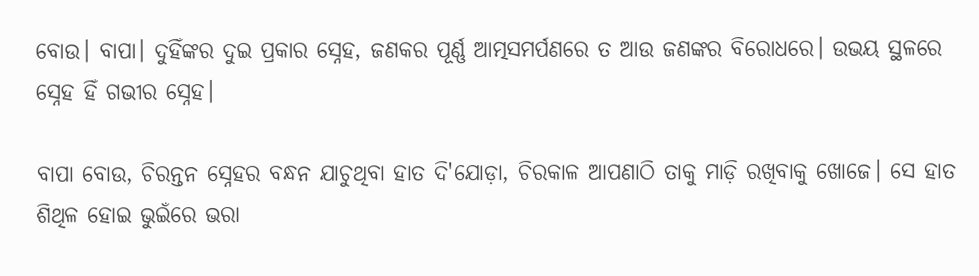ବୋଉ। ବାପା। ଦୁହିଁଙ୍କର ଦୁଇ ପ୍ରକାର ସ୍ନେହ, ଜଣକର ପୂର୍ଣ୍ଣ ଆତ୍ମସମର୍ପଣରେ ତ ଆଉ ଜଣଙ୍କର ବିରୋଧରେ। ଉଭୟ ସ୍ଥଳରେ ସ୍ନେହ ହିଁ ଗଭୀର ସ୍ନେହ।

ବାପା ବୋଉ, ଚିରନ୍ତନ ସ୍ନେହର ବନ୍ଧନ ଯାଚୁଥିବା ହାତ ଦି'ଯୋଡ଼ା, ଚିରକାଳ ଆପଣାଠି ତାକୁ ମାଡ଼ି ରଖିବାକୁ ଖୋଜେ। ସେ ହାତ ଶିଥିଳ ହୋଇ ଭୁଇଁରେ ଭରା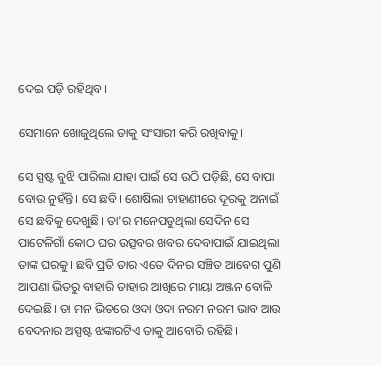ଦେଇ ପଡ଼ି ରହିଥିବ।

ସେମାନେ ଖୋଜୁଥିଲେ ତାକୁ ସଂସାରୀ କରି ରଖିବାକୁ।

ସେ ସ୍ପଷ୍ଟ ବୁଝି ପାରିଲା ଯାହା ପାଇଁ ସେ ଉଠି ପଡ଼ିଛି, ସେ ବାପା ବୋଉ ନୁହଁନ୍ତି। ସେ ଛବି। ଶୋଷିଲା ଚାହାଣୀରେ ଦୂରକୁ ଅନାଇଁ ସେ ଛବିକୁ ଦେଖୁଛି। ତା'ର ମନେପଡୁଥିଲା ସେଦିନ ସେ ପାଟେଳିଗାଁ କୋଠ ଘର ଉତ୍ସବର ଖବର ଦେବାପାଇଁ ଯାଇଥିଲା ତାଙ୍କ ଘରକୁ। ଛବି ପ୍ରତି ତାର ଏତେ ଦିନର ସଞ୍ଚିତ ଆବେଗ ପୁଣି ଆପଣା ଭିତରୁ ବାହାରି ତାହାର ଆଖିରେ ମାୟା ଅଞ୍ଜନ ବୋଳି ଦେଇଛି। ତା ମନ ଭିତରେ ଓଦା ଓଦା ନରମ ନରମ ଭାବ ଆଉ ବେଦନାର ଅସ୍ପଷ୍ଟ ଝଙ୍କାରଟିଏ ତାକୁ ଆବୋରି ରହିଛି।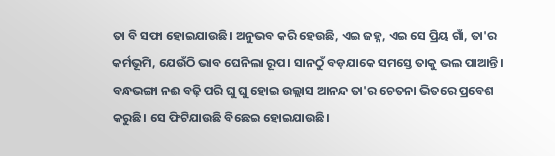ତା ବି ସଫା ହୋଇଯାଉଛି। ଅନୁଭବ କରି ହେଉଛି, ଏଇ ଜହ୍ନ, ଏଇ ସେ ପ୍ରିୟ ଗାଁ, ତା'ର କର୍ମଭୂମି, ଯେଉଁଠି ଭାବ ଘେନିଲା ରୂପ। ସାନଠୁଁ ବଡ଼ଯାକେ ସମସ୍ତେ ତାକୁ ଭଲ ପାଆନ୍ତି। ବନ୍ଧଭଙ୍ଗା ନଈ ବଢ଼ି ପରି ଘୁ ଘୁ ହୋଇ ଉଲ୍ଲାସ ଆନନ୍ଦ ତା'ର ଚେତନା ଭିତରେ ପ୍ରବେଶ କରୁଛି। ସେ ଫିଟିଯାଉଛି ବିଛେଇ ହୋଇଯାଉଛି।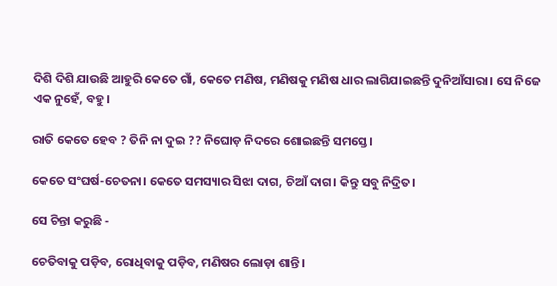ଦିଶି ଦିଶି ଯାଉଛି ଆହୁରି କେତେ ଗାଁ, କେତେ ମଣିଷ, ମଣିଷକୁ ମଣିଷ ଧାର ଲାଗିଯାଇଛନ୍ତି ଦୁନିଆଁସାରା। ସେ ନିଜେ ଏକ ନୁହେଁ, ବହୁ।

ରାତି କେତେ ହେବ ? ତିନି ନା ଦୁଇ ?? ନିଘୋଡ଼ ନିଦରେ ଶୋଇଛନ୍ତି ସମସ୍ତେ।

କେତେ ସଂଘର୍ଷ-ଚେତନା। କେତେ ସମସ୍ୟାର ସିଝା ଦାଗ, ଚିଆଁ ଦାଗ। କିନ୍ତୁ ସବୁ ନିଦ୍ରିତ।

ସେ ଚିନ୍ତା କରୁଛି -

ଚେତିବାକୁ ପଡ଼ିବ, ରୋଧିବାକୁ ପଡ଼ିବ, ମଣିଷର ଲୋଡ଼ା ଶାନ୍ତି।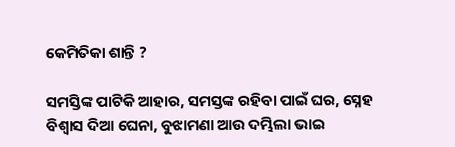କେମିତିକା ଶାନ୍ତି ?

ସମସ୍ତିଙ୍କ ପାଟିକି ଆହାର, ସମସ୍ତଙ୍କ ରହିବା ପାଇଁ ଘର, ସ୍ନେହ ବିଶ୍ୱାସ ଦିଆ ଘେନା, ବୁଝାମଣା ଆଉ ଦମ୍ଭିଲା ଭାଇ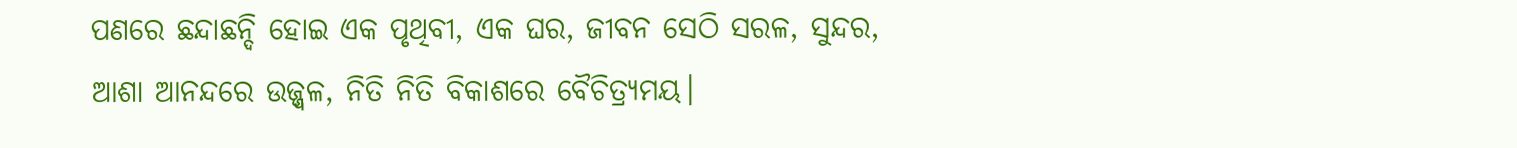ପଣରେ ଛନ୍ଦାଛନ୍ଦି ହୋଇ ଏକ ପୃଥିବୀ, ଏକ ଘର, ଜୀବନ ସେଠି ସରଳ, ସୁନ୍ଦର, ଆଶା ଆନନ୍ଦରେ ଉଜ୍ଜ୍ୱଳ, ନିତି ନିତି ବିକାଶରେ ବୈଚିତ୍ର୍ୟମୟ।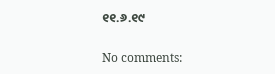୧୧.୬.୧୯

No comments: